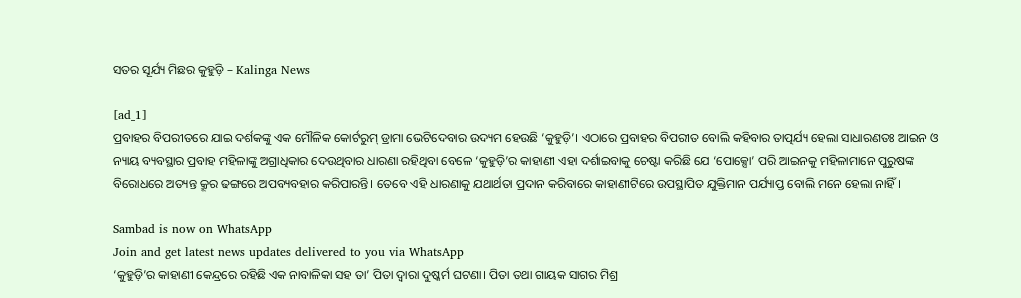ସତର ସୂର୍ଯ୍ୟ ମିଛର କୁହୁଡ଼ି – Kalinga News

[ad_1]
ପ୍ରବାହର ବିପରୀତରେ ଯାଇ ଦର୍ଶକଙ୍କୁ ଏକ ମୌଳିକ କୋର୍ଟରୁମ୍ ଡ୍ରାମା ଭେଟିଦେବାର ଉଦ୍ୟମ ହେଉଛି ‘କୁହୁଡ଼ି’। ଏଠାରେ ପ୍ରବାହର ବିପରୀତ ବୋଲି କହିବାର ତାତ୍ପର୍ଯ୍ୟ ହେଲା ସାଧାରଣତଃ ଆଇନ ଓ ନ୍ୟାୟ ବ୍ୟବସ୍ଥାର ପ୍ରବାହ ମହିଳାଙ୍କୁ ଅଗ୍ରାଧିକାର ଦେଉଥିବାର ଧାରଣା ରହିଥିବା ବେଳେ ‘କୁହୁଡ଼ି’ର କାହାଣୀ ଏହା ଦର୍ଶାଇବାକୁ ଚେଷ୍ଟା କରିଛି ଯେ ‘ପୋକ୍ସୋ’ ପରି ଆଇନକୁ ମହିଳାମାନେ ପୁରୁଷଙ୍କ ବିରୋଧରେ ଅତ୍ୟନ୍ତ କ୍ରୂର ଢଙ୍ଗରେ ଅପବ୍ୟବହାର କରିପାରନ୍ତି। ତେବେ ଏହି ଧାରଣାକୁ ଯଥାର୍ଥତା ପ୍ରଦାନ କରିବାରେ କାହାଣୀଟିରେ ଉପସ୍ଥାପିତ ଯୁକ୍ତିମାନ ପର୍ଯ୍ୟାପ୍ତ ବୋଲି ମନେ ହେଲା ନାହିଁ।

Sambad is now on WhatsApp
Join and get latest news updates delivered to you via WhatsApp
‘କୁହୁଡ଼ି’ର କାହାଣୀ କେନ୍ଦ୍ରରେ ରହିଛି ଏକ ନାବାଳିକା ସହ ତା’ ପିତା ଦ୍ବାରା ଦୁଷ୍କର୍ମ ଘଟଣା। ପିତା ତଥା ଗାୟକ ସାଗର ମିଶ୍ର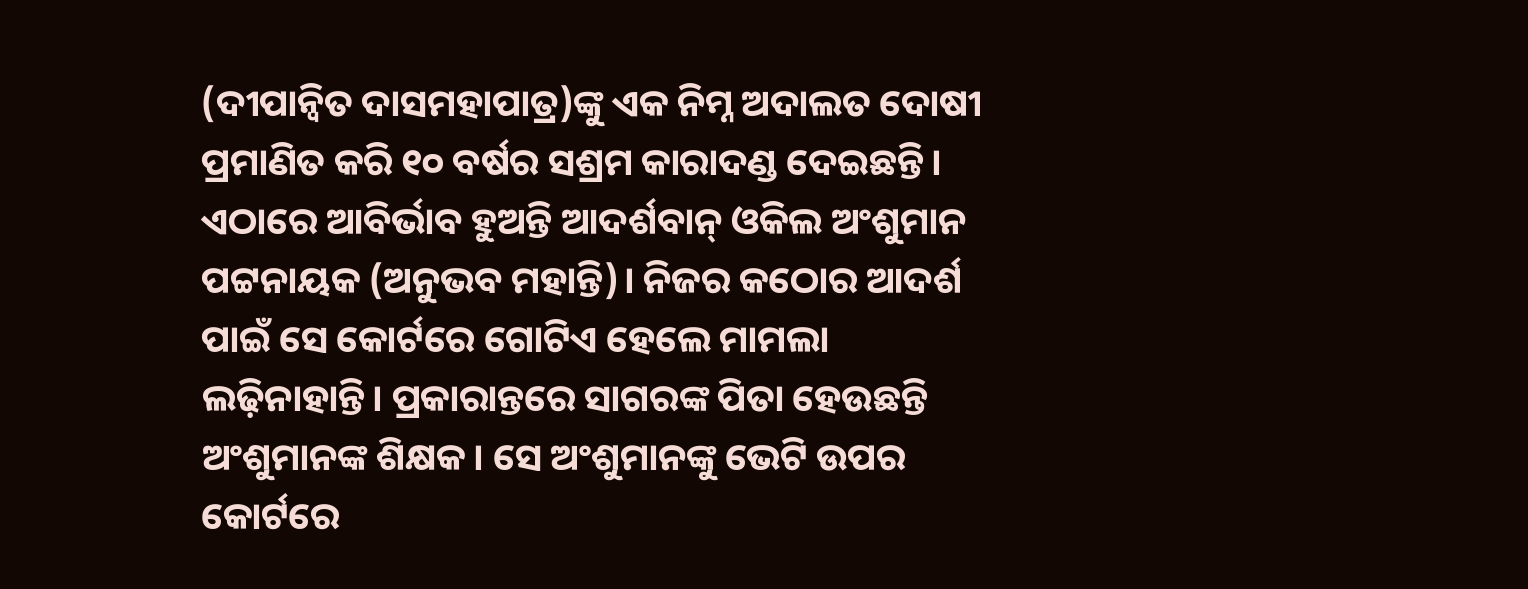(ଦୀପାନ୍ବିତ ଦାସମହାପାତ୍ର)ଙ୍କୁ ଏକ ନିମ୍ନ ଅଦାଲତ ଦୋଷୀ ପ୍ରମାଣିତ କରି ୧୦ ବର୍ଷର ସଶ୍ରମ କାରାଦଣ୍ଡ ଦେଇଛନ୍ତି। ଏଠାରେ ଆବିର୍ଭାବ ହୁଅନ୍ତି ଆଦର୍ଶବାନ୍ ଓକିଲ ଅଂଶୁମାନ ପଟ୍ଟନାୟକ (ଅନୁଭବ ମହାନ୍ତି)। ନିଜର କଠୋର ଆଦର୍ଶ ପାଇଁ ସେ କୋର୍ଟରେ ଗୋଟିଏ ହେଲେ ମାମଲା ଲଢ଼ିନାହାନ୍ତି। ପ୍ରକାରାନ୍ତରେ ସାଗରଙ୍କ ପିତା ହେଉଛନ୍ତି ଅଂଶୁମାନଙ୍କ ଶିକ୍ଷକ। ସେ ଅଂଶୁମାନଙ୍କୁ ଭେଟି ଉପର କୋର୍ଟରେ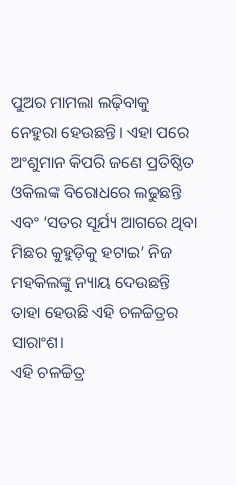ପୁଅର ମାମଲା ଲଢ଼ିବାକୁ ନେହୁରା ହେଉଛନ୍ତି। ଏହା ପରେ ଅଂଶୁମାନ କିପରି ଜଣେ ପ୍ରତିଷ୍ଠିତ ଓକିଲଙ୍କ ବିରୋଧରେ ଲଢୁଛନ୍ତି ଏବଂ ‘ସତର ସୂର୍ଯ୍ୟ ଆଗରେ ଥିବା ମିଛର କୁହୁଡ଼ିକୁ ହଟାଇ’ ନିଜ ମହକିଲଙ୍କୁ ନ୍ୟାୟ ଦେଉଛନ୍ତି ତାହା ହେଉଛି ଏହି ଚଳଚ୍ଚିତ୍ରର ସାରାଂଶ।
ଏହି ଚଳଚ୍ଚିତ୍ର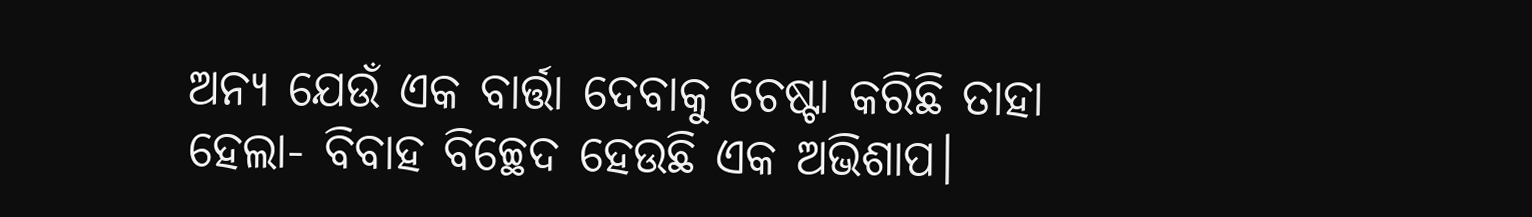ଅନ୍ୟ ଯେଉଁ ଏକ ବାର୍ତ୍ତା ଦେବାକୁ ଚେଷ୍ଟା କରିଛି ତାହା ହେଲା- ବିବାହ ବିଚ୍ଛେଦ ହେଉଛି ଏକ ଅଭିଶାପ।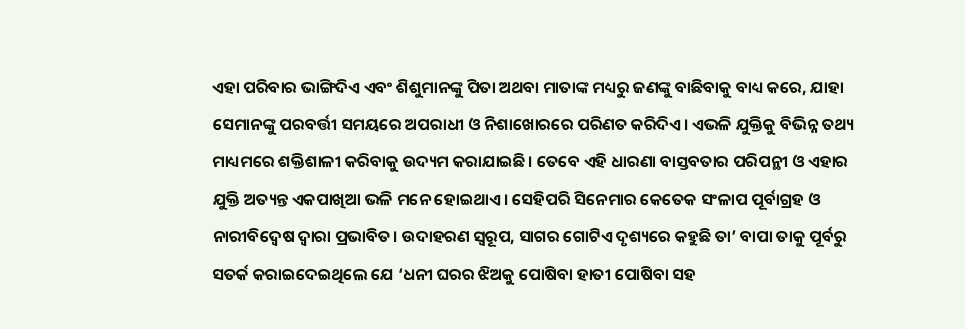ଏହା ପରିବାର ଭାଙ୍ଗିଦିଏ ଏବଂ ଶିଶୁମାନଙ୍କୁ ପିତା ଅଥବା ମାତାଙ୍କ ମଧ୍ୟରୁ ଜଣଙ୍କୁ ବାଛିବାକୁ ବାଧ୍ୟ କରେ, ଯାହା ସେମାନଙ୍କୁ ପରବର୍ତ୍ତୀ ସମୟରେ ଅପରାଧୀ ଓ ନିଶାଖୋରରେ ପରିଣତ କରିଦିଏ। ଏଭଳି ଯୁକ୍ତିକୁ ବିଭିନ୍ନ ତଥ୍ୟ ମାଧ୍ୟମରେ ଶକ୍ତିଶାଳୀ କରିବାକୁ ଉଦ୍ୟମ କରାଯାଇଛି। ତେବେ ଏହି ଧାରଣା ବାସ୍ତବତାର ପରିପନ୍ଥୀ ଓ ଏହାର ଯୁକ୍ତି ଅତ୍ୟନ୍ତ ଏକପାଖିଆ ଭଳି ମନେ ହୋଇଥାଏ। ସେହିପରି ସିନେମାର କେତେକ ସଂଳାପ ପୂର୍ବାଗ୍ରହ ଓ ନାରୀବିଦ୍ବେଷ ଦ୍ବାରା ପ୍ରଭାବିତ। ଉଦାହରଣ ସ୍ବରୂପ, ସାଗର ଗୋଟିଏ ଦୃଶ୍ୟରେ କହୁଛି ତା’ ବାପା ତାକୁ ପୂର୍ବରୁ ସତର୍କ କରାଇଦେଇଥିଲେ ଯେ ‘ଧନୀ ଘରର ଝିଅକୁ ପୋଷିବା ହାତୀ ପୋଷିବା ସହ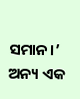ସମାନ।’ ଅନ୍ୟ ଏକ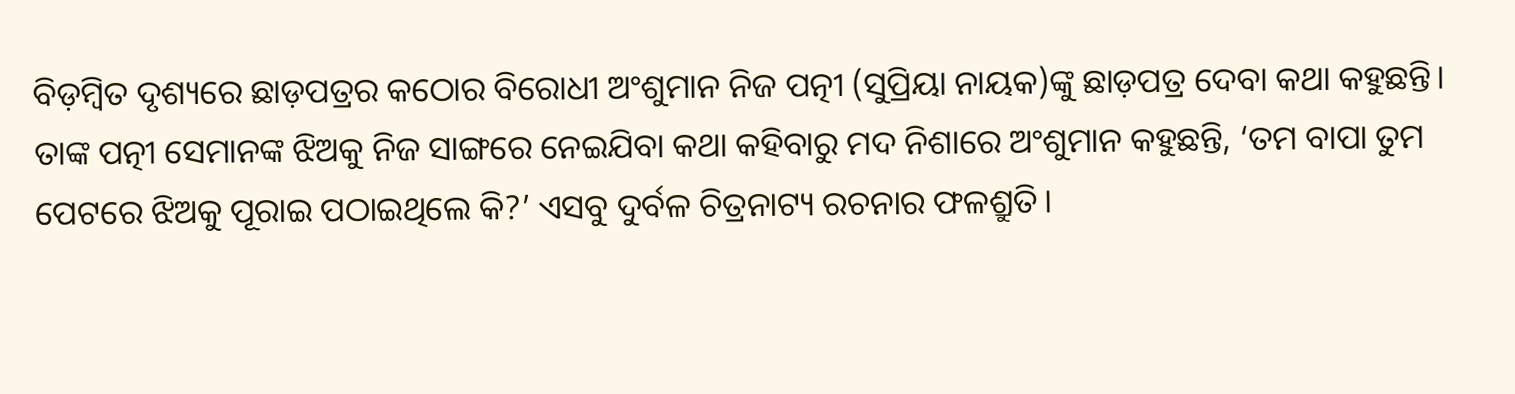ବିଡ଼ମ୍ବିତ ଦୃଶ୍ୟରେ ଛାଡ଼ପତ୍ରର କଠୋର ବିରୋଧୀ ଅଂଶୁମାନ ନିଜ ପତ୍ନୀ (ସୁପ୍ରିୟା ନାୟକ)ଙ୍କୁ ଛାଡ଼ପତ୍ର ଦେବା କଥା କହୁଛନ୍ତି। ତାଙ୍କ ପତ୍ନୀ ସେମାନଙ୍କ ଝିଅକୁ ନିଜ ସାଙ୍ଗରେ ନେଇଯିବା କଥା କହିବାରୁ ମଦ ନିଶାରେ ଅଂଶୁମାନ କହୁଛନ୍ତି, ‘ତମ ବାପା ତୁମ ପେଟରେ ଝିଅକୁ ପୂରାଇ ପଠାଇଥିଲେ କି?’ ଏସବୁ ଦୁର୍ବଳ ଚିତ୍ରନାଟ୍ୟ ରଚନାର ଫଳଶ୍ରୁତି।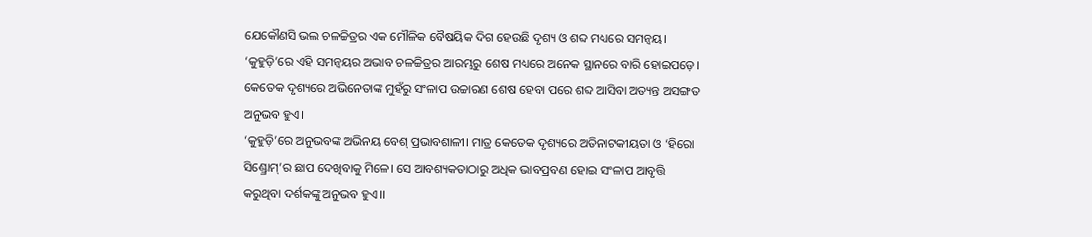ଯେକୌଣସି ଭଲ ଚଳଚ୍ଚିତ୍ରର ଏକ ମୌଳିକ ବୈଷୟିକ ଦିଗ ହେଉଛି ଦୃଶ୍ୟ ଓ ଶବ୍ଦ ମଧ୍ୟରେ ସମନ୍ବୟ। ‘କୁହୁଡ଼ି’ରେ ଏହି ସମନ୍ବୟର ଅଭାବ ଚଳଚ୍ଚିତ୍ରର ଆରମ୍ଭରୁ ଶେଷ ମଧ୍ୟରେ ଅନେକ ସ୍ଥାନରେ ବାରି ହୋଇପଡ଼େ। କେତେକ ଦୃଶ୍ୟରେ ଅଭିନେତାଙ୍କ ମୁହଁରୁ ସଂଳାପ ଉଚ୍ଚାରଣ ଶେଷ ହେବା ପରେ ଶବ୍ଦ ଆସିବା ଅତ୍ୟନ୍ତ ଅସଙ୍ଗତ ଅନୁଭବ ହୁଏ।
‘କୁହୁଡ଼ି’ରେ ଅନୁଭବଙ୍କ ଅଭିନୟ ବେଶ୍ ପ୍ରଭାବଶାଳୀ। ମାତ୍ର କେତେକ ଦୃଶ୍ୟରେ ଅତିନାଟକୀୟତା ଓ ‘ହିରୋ ସିଣ୍ଡ୍ରୋମ୍’ର ଛାପ ଦେଖିବାକୁ ମିଳେ। ସେ ଆବଶ୍ୟକତାଠାରୁ ଅଧିକ ଭାବପ୍ରବଣ ହୋଇ ସଂଳାପ ଆବୃତ୍ତି କରୁଥିବା ଦର୍ଶକଙ୍କୁ ଅନୁଭବ ହୁଏ।।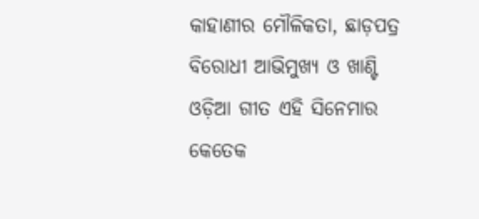କାହାଣୀର ମୌଳିକତା, ଛାଡ଼ପତ୍ର ବିରୋଧୀ ଆଭିମୁଖ୍ୟ ଓ ଖାଣ୍ଟି ଓଡ଼ିଆ ଗୀତ ଏହି ସିନେମାର କେତେକ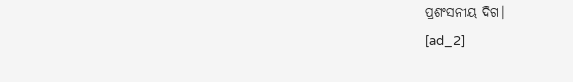ପ୍ରଶଂସନୀୟ ଦିଗ।
[ad_2]